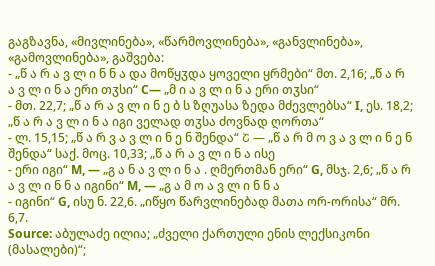გაგზავნა, «მივლინება», «წარმოვლინება», «განვლინება», «გამოვლინება», გაშვება:
- „წ ა რ ა ვ ლ ი ნ ნ ა და მოწყჳდა ყოველი ყრმები“ მთ. 2,16; „წ ა რ ა ვ ლ ი ნ ა ერი თჳსი“ C— „მ ი ა ვ ლ ი ნ ა ერი თჳსი“
- მთ. 22,7; „წ ა რ ა ვ ლ ი ნ ე ბ ს ზღუასა ზედა მძევლებსა“ I, ეს. 18,2; „წ ა რ ა ვ ლ ი ნ ა იგი ველად თჳსა ძოვნად ღორთა“
- ლ. 15,15; „წ ა რ ვ ა ვ ლ ი ნ ე ნ შენდა“ Շ — „წ ა რ მ ო ვ ა ვ ლ ი ნ ე ნ შენდა“ საქ. მოც. 10,33; „წ ა რ ა ვ ლ ი ნ ა ისე
- ერი იგი“ M, — „გ ა ნ ა ვ ლ ი ნ ა . ღმერთმან ერი“ G, მსჯ. 2,6; „წ ა რ ა ვ ლ ი ნ ნ ა იგინი“ M, — „გ ა მ ო ა ვ ლ ი ნ ნ ა
- იგინი“ G, ისუ ნ. 22,6. „იწყო წარვლინებად მათა ორ-ორისა“ მრ. 6,7.
Source: აბულაძე ილია; „ძველი ქართული ენის ლექსიკონი (მასალები)“;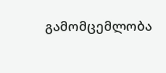გამომცემლობა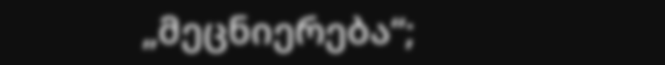„მეცნიერება“;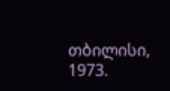თბილისი, 1973.